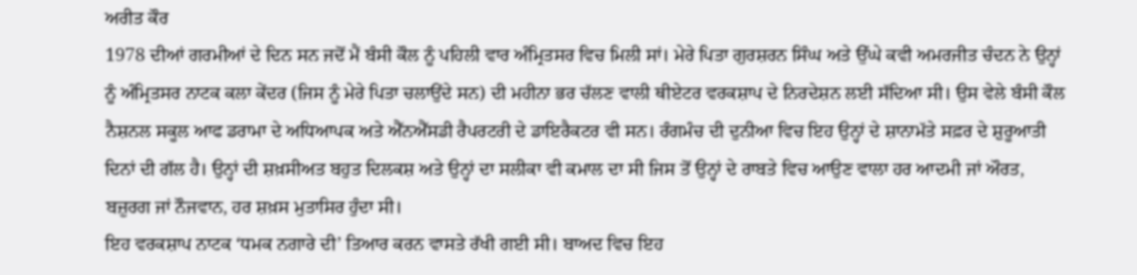ਅਰੀਤ ਕੌਰ
1978 ਦੀਆਂ ਗਰਮੀਆਂ ਦੇ ਦਿਨ ਸਨ ਜਦੋਂ ਮੈਂ ਬੰਸੀ ਕੌਲ ਨੂੰ ਪਹਿਲੀ ਵਾਰ ਅੰਮ੍ਰਿਤਸਰ ਵਿਚ ਮਿਲੀ ਸਾਂ। ਮੇਰੇ ਪਿਤਾ ਗੁਰਸ਼ਰਨ ਸਿੰਘ ਅਤੇ ਉੱਘੇ ਕਵੀ ਅਮਰਜੀਤ ਚੰਦਨ ਨੇ ਉਨ੍ਹਾਂ ਨੂੰ ਅੰਮ੍ਰਿਤਸਰ ਨਾਟਕ ਕਲਾ ਕੇਂਦਰ (ਜਿਸ ਨੂੰ ਮੇਰੇ ਪਿਤਾ ਚਲਾਉਂਦੇ ਸਨ) ਦੀ ਮਹੀਨਾ ਭਰ ਚੱਲਣ ਵਾਲੀ ਥੀਏਟਰ ਵਰਕਸ਼ਾਪ ਦੇ ਨਿਰਦੇਸ਼ਨ ਲਈ ਸੱਦਿਆ ਸੀ। ਉਸ ਵੇਲੇ ਬੰਸੀ ਕੌਲ ਨੈਸ਼ਨਲ ਸਕੂਲ ਆਫ ਡਰਾਮਾ ਦੇ ਅਧਿਆਪਕ ਅਤੇ ਐੱਨਐੱਸਡੀ ਰੈਪਰਟਰੀ ਦੇ ਡਾਇਰੈਕਟਰ ਵੀ ਸਨ। ਰੰਗਮੰਚ ਦੀ ਦੁਨੀਆ ਵਿਚ ਇਹ ਉਨ੍ਹਾਂ ਦੇ ਸ਼ਾਨਾਮੱਤੇ ਸਫ਼ਰ ਦੇ ਸ਼ੁਰੂਆਤੀ ਦਿਨਾਂ ਦੀ ਗੱਲ ਹੈ। ਉਨ੍ਹਾਂ ਦੀ ਸ਼ਖ਼ਸੀਅਤ ਬਹੁਤ ਦਿਲਕਸ਼ ਅਤੇ ਉਨ੍ਹਾਂ ਦਾ ਸਲੀਕਾ ਵੀ ਕਮਾਲ ਦਾ ਸੀ ਜਿਸ ਤੋਂ ਉਨ੍ਹਾਂ ਦੇ ਰਾਬਤੇ ਵਿਚ ਆਉਣ ਵਾਲਾ ਹਰ ਆਦਮੀ ਜਾਂ ਔਰਤ, ਬਜ਼ੁਰਗ ਜਾਂ ਨੌਜਵਾਨ, ਹਰ ਸ਼ਖ਼ਸ ਮੁਤਾਸਿਰ ਹੁੰਦਾ ਸੀ।
ਇਹ ਵਰਕਸ਼ਾਪ ਨਾਟਕ ‘ਧਮਕ ਨਗਾਰੇ ਦੀ’ ਤਿਆਰ ਕਰਨ ਵਾਸਤੇ ਰੱਖੀ ਗਈ ਸੀ। ਬਾਅਦ ਵਿਚ ਇਹ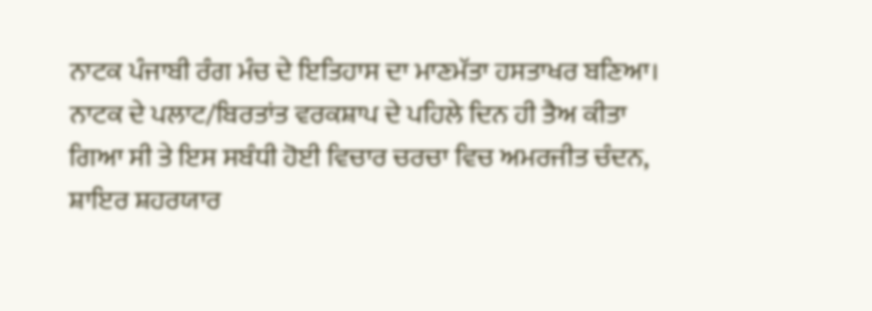ਨਾਟਕ ਪੰਜਾਬੀ ਰੰਗ ਮੰਚ ਦੇ ਇਤਿਹਾਸ ਦਾ ਮਾਣਮੱਤਾ ਹਸਤਾਖਰ ਬਣਿਆ। ਨਾਟਕ ਦੇ ਪਲਾਟ/ਬਿਰਤਾਂਤ ਵਰਕਸ਼ਾਪ ਦੇ ਪਹਿਲੇ ਦਿਨ ਹੀ ਤੈਅ ਕੀਤਾ ਗਿਆ ਸੀ ਤੇ ਇਸ ਸਬੰਧੀ ਹੋਈ ਵਿਚਾਰ ਚਰਚਾ ਵਿਚ ਅਮਰਜੀਤ ਚੰਦਨ, ਸ਼ਾਇਰ ਸ਼ਹਰਯਾਰ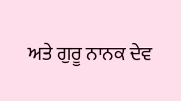ਅਤੇ ਗੁਰੂ ਨਾਨਕ ਦੇਵ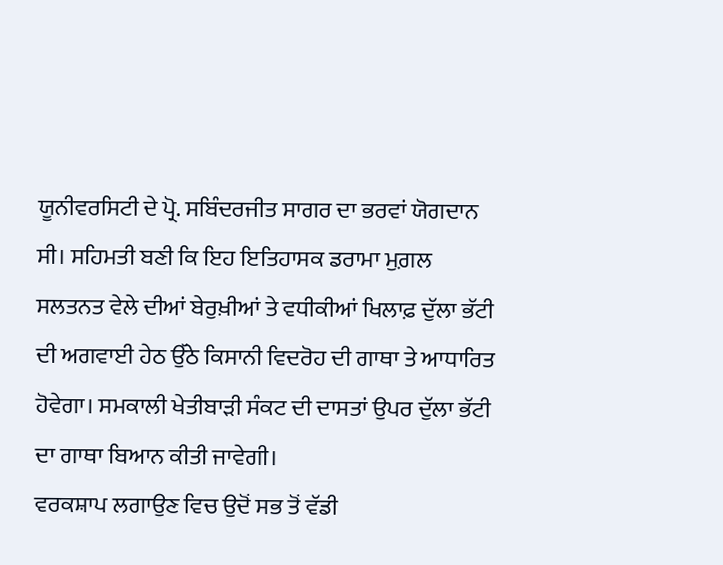ਯੂਨੀਵਰਸਿਟੀ ਦੇ ਪ੍ਰੋ. ਸਬਿੰਦਰਜੀਤ ਸਾਗਰ ਦਾ ਭਰਵਾਂ ਯੋਗਦਾਨ ਸੀ। ਸਹਿਮਤੀ ਬਣੀ ਕਿ ਇਹ ਇਤਿਹਾਸਕ ਡਰਾਮਾ ਮੁਗ਼ਲ ਸਲਤਨਤ ਵੇਲੇ ਦੀਆਂ ਬੇਰੁਖ਼ੀਆਂ ਤੇ ਵਧੀਕੀਆਂ ਖਿਲਾਫ਼ ਦੁੱਲਾ ਭੱਟੀ ਦੀ ਅਗਵਾਈ ਹੇਠ ਉੱਠੇ ਕਿਸਾਨੀ ਵਿਦਰੋਹ ਦੀ ਗਾਥਾ ਤੇ ਆਧਾਰਿਤ ਹੋਵੇਗਾ। ਸਮਕਾਲੀ ਖੇਤੀਬਾੜੀ ਸੰਕਟ ਦੀ ਦਾਸਤਾਂ ਉਪਰ ਦੁੱਲਾ ਭੱਟੀ ਦਾ ਗਾਥਾ ਬਿਆਨ ਕੀਤੀ ਜਾਵੇਗੀ।
ਵਰਕਸ਼ਾਪ ਲਗਾਉਣ ਵਿਚ ਉਦੋਂ ਸਭ ਤੋਂ ਵੱਡੀ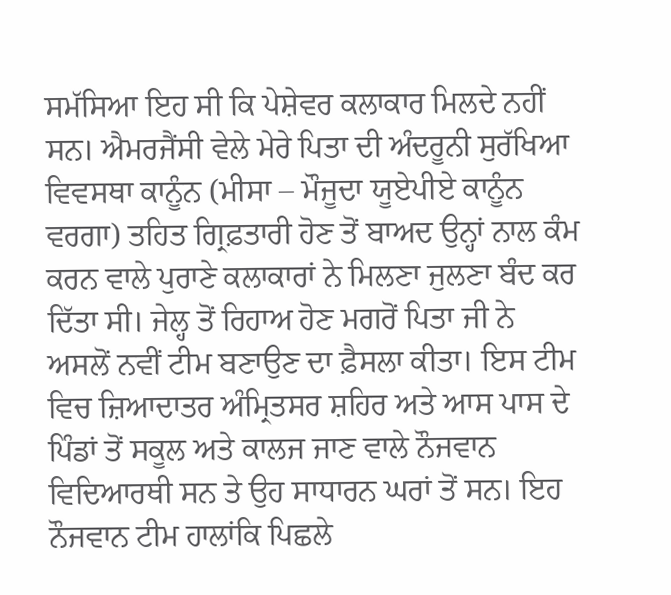ਸਮੱਸਿਆ ਇਹ ਸੀ ਕਿ ਪੇਸ਼ੇਵਰ ਕਲਾਕਾਰ ਮਿਲਦੇ ਨਹੀਂ ਸਨ। ਐਮਰਜੈਂਸੀ ਵੇਲੇ ਮੇਰੇ ਪਿਤਾ ਦੀ ਅੰਦਰੂਨੀ ਸੁਰੱਖਿਆ ਵਿਵਸਥਾ ਕਾਨੂੰਨ (ਮੀਸਾ – ਮੌਜੂਦਾ ਯੂਏਪੀਏ ਕਾਨੂੰਨ ਵਰਗਾ) ਤਹਿਤ ਗ੍ਰਿਫ਼ਤਾਰੀ ਹੋਣ ਤੋਂ ਬਾਅਦ ਉਨ੍ਹਾਂ ਨਾਲ ਕੰਮ ਕਰਨ ਵਾਲੇ ਪੁਰਾਣੇ ਕਲਾਕਾਰਾਂ ਨੇ ਮਿਲਣਾ ਜੁਲਣਾ ਬੰਦ ਕਰ ਦਿੱਤਾ ਸੀ। ਜੇਲ੍ਹ ਤੋਂ ਰਿਹਾਅ ਹੋਣ ਮਗਰੋਂ ਪਿਤਾ ਜੀ ਨੇ ਅਸਲੋਂ ਨਵੀਂ ਟੀਮ ਬਣਾਉਣ ਦਾ ਫ਼ੈਸਲਾ ਕੀਤਾ। ਇਸ ਟੀਮ ਵਿਚ ਜ਼ਿਆਦਾਤਰ ਅੰਮ੍ਰਿਤਸਰ ਸ਼ਹਿਰ ਅਤੇ ਆਸ ਪਾਸ ਦੇ ਪਿੰਡਾਂ ਤੋਂ ਸਕੂਲ ਅਤੇ ਕਾਲਜ ਜਾਣ ਵਾਲੇ ਨੌਜਵਾਨ ਵਿਦਿਆਰਥੀ ਸਨ ਤੇ ਉਹ ਸਾਧਾਰਨ ਘਰਾਂ ਤੋਂ ਸਨ। ਇਹ ਨੌਜਵਾਨ ਟੀਮ ਹਾਲਾਂਕਿ ਪਿਛਲੇ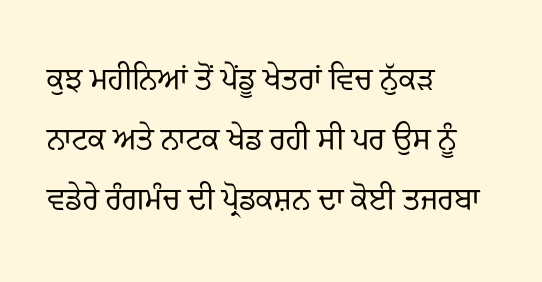ਕੁਝ ਮਹੀਨਿਆਂ ਤੋਂ ਪੇਂਡੂ ਖੇਤਰਾਂ ਵਿਚ ਨੁੱਕੜ ਨਾਟਕ ਅਤੇ ਨਾਟਕ ਖੇਡ ਰਹੀ ਸੀ ਪਰ ਉਸ ਨੂੰ ਵਡੇਰੇ ਰੰਗਮੰਚ ਦੀ ਪ੍ਰੋਡਕਸ਼ਨ ਦਾ ਕੋਈ ਤਜਰਬਾ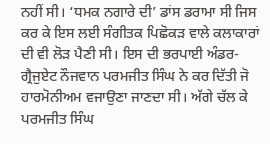ਨਹੀਂ ਸੀ। ‘ਧਮਕ ਨਗਾਰੇ ਦੀ’ ਡਾਂਸ ਡਰਾਮਾ ਸੀ ਜਿਸ ਕਰ ਕੇ ਇਸ ਲਈ ਸੰਗੀਤਕ ਪਿਛੋਕੜ ਵਾਲੇ ਕਲਾਕਾਰਾਂ ਦੀ ਵੀ ਲੋੜ ਪੈਣੀ ਸੀ। ਇਸ ਦੀ ਭਰਪਾਈ ਅੰਡਰ-ਗ੍ਰੈਜੁਏਟ ਨੌਜਵਾਨ ਪਰਮਜੀਤ ਸਿੰਘ ਨੇ ਕਰ ਦਿੱਤੀ ਜੋ ਹਾਰਮੋਨੀਅਮ ਵਜਾਉਣਾ ਜਾਣਦਾ ਸੀ। ਅੱਗੇ ਚੱਲ ਕੇ ਪਰਮਜੀਤ ਸਿੰਘ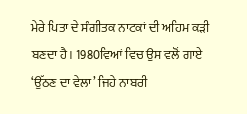ਮੇਰੇ ਪਿਤਾ ਦੇ ਸੰਗੀਤਕ ਨਾਟਕਾਂ ਦੀ ਅਹਿਮ ਕੜੀ ਬਣਦਾ ਹੈ। 1980ਵਿਆਂ ਵਿਚ ਉਸ ਵਲੋਂ ਗਾਏ ‘ਉੱਠਣ ਦਾ ਵੇਲਾ’ ਜਿਹੇ ਨਾਬਰੀ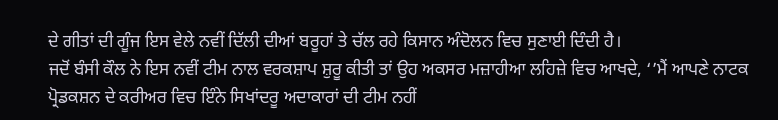ਦੇ ਗੀਤਾਂ ਦੀ ਗੂੰਜ ਇਸ ਵੇਲੇ ਨਵੀਂ ਦਿੱਲੀ ਦੀਆਂ ਬਰੂਹਾਂ ਤੇ ਚੱਲ ਰਹੇ ਕਿਸਾਨ ਅੰਦੋਲਨ ਵਿਚ ਸੁਣਾਈ ਦਿੰਦੀ ਹੈ।
ਜਦੋਂ ਬੰਸੀ ਕੌਲ ਨੇ ਇਸ ਨਵੀਂ ਟੀਮ ਨਾਲ ਵਰਕਸ਼ਾਪ ਸ਼ੁਰੂ ਕੀਤੀ ਤਾਂ ਉਹ ਅਕਸਰ ਮਜ਼ਾਹੀਆ ਲਹਿਜ਼ੇ ਵਿਚ ਆਖਦੇ, ‘’ਮੈਂ ਆਪਣੇ ਨਾਟਕ ਪ੍ਰੋਡਕਸ਼ਨ ਦੇ ਕਰੀਅਰ ਵਿਚ ਇੰਨੇ ਸਿਖਾਂਦਰੂ ਅਦਾਕਾਰਾਂ ਦੀ ਟੀਮ ਨਹੀਂ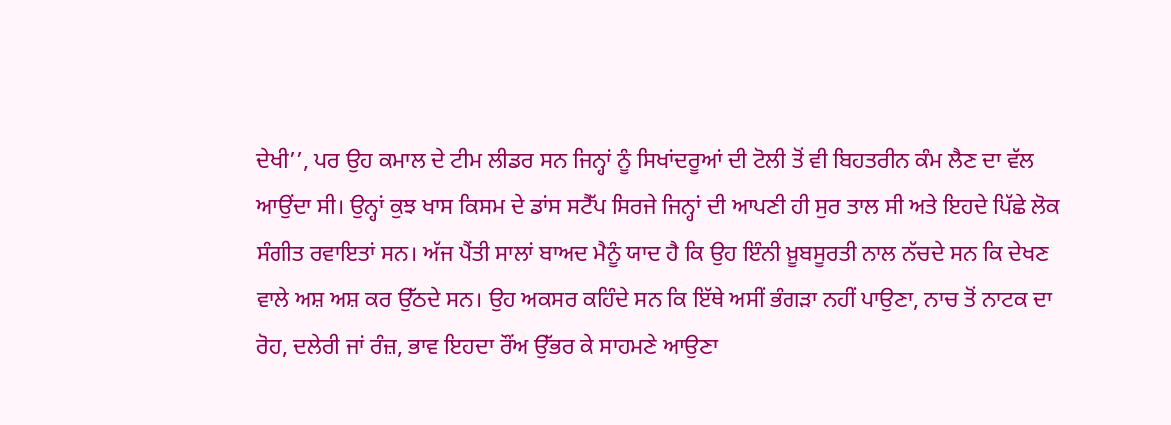ਦੇਖੀ’’, ਪਰ ਉਹ ਕਮਾਲ ਦੇ ਟੀਮ ਲੀਡਰ ਸਨ ਜਿਨ੍ਹਾਂ ਨੂੰ ਸਿਖਾਂਦਰੂਆਂ ਦੀ ਟੋਲੀ ਤੋਂ ਵੀ ਬਿਹਤਰੀਨ ਕੰਮ ਲੈਣ ਦਾ ਵੱਲ ਆਉਂਦਾ ਸੀ। ਉਨ੍ਹਾਂ ਕੁਝ ਖਾਸ ਕਿਸਮ ਦੇ ਡਾਂਸ ਸਟੈੱਪ ਸਿਰਜੇ ਜਿਨ੍ਹਾਂ ਦੀ ਆਪਣੀ ਹੀ ਸੁਰ ਤਾਲ ਸੀ ਅਤੇ ਇਹਦੇ ਪਿੱਛੇ ਲੋਕ ਸੰਗੀਤ ਰਵਾਇਤਾਂ ਸਨ। ਅੱਜ ਪੈਂਤੀ ਸਾਲਾਂ ਬਾਅਦ ਮੈਨੂੰ ਯਾਦ ਹੈ ਕਿ ਉਹ ਇੰਨੀ ਖ਼ੂਬਸੂਰਤੀ ਨਾਲ ਨੱਚਦੇ ਸਨ ਕਿ ਦੇਖਣ ਵਾਲੇ ਅਸ਼ ਅਸ਼ ਕਰ ਉੱਠਦੇ ਸਨ। ਉਹ ਅਕਸਰ ਕਹਿੰਦੇ ਸਨ ਕਿ ਇੱਥੇ ਅਸੀਂ ਭੰਗੜਾ ਨਹੀਂ ਪਾਉਣਾ, ਨਾਚ ਤੋਂ ਨਾਟਕ ਦਾ ਰੋਹ, ਦਲੇਰੀ ਜਾਂ ਰੰਜ਼, ਭਾਵ ਇਹਦਾ ਰੌਂਅ ਉੱਭਰ ਕੇ ਸਾਹਮਣੇ ਆਉਣਾ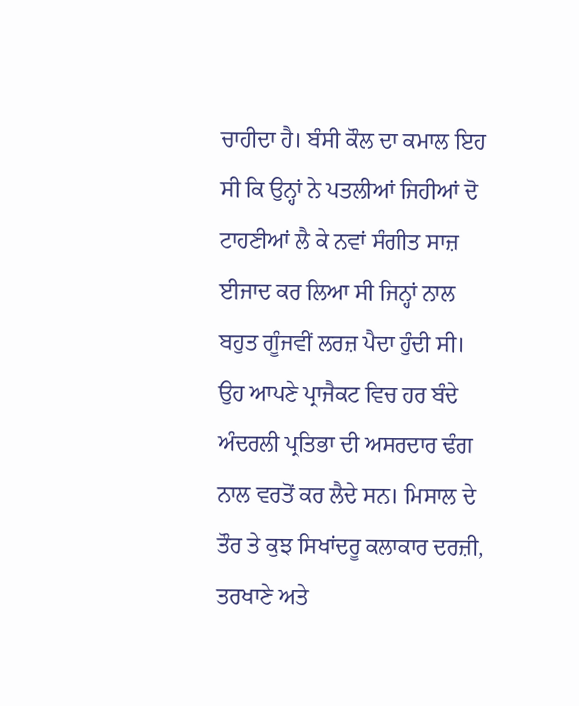ਚਾਹੀਦਾ ਹੈ। ਬੰਸੀ ਕੌਲ ਦਾ ਕਮਾਲ ਇਹ ਸੀ ਕਿ ਉਨ੍ਹਾਂ ਨੇ ਪਤਲੀਆਂ ਜਿਹੀਆਂ ਦੋ ਟਾਹਣੀਆਂ ਲੈ ਕੇ ਨਵਾਂ ਸੰਗੀਤ ਸਾਜ਼ ਈਜਾਦ ਕਰ ਲਿਆ ਸੀ ਜਿਨ੍ਹਾਂ ਨਾਲ ਬਹੁਤ ਗੂੰਜਵੀਂ ਲਰਜ਼ ਪੈਦਾ ਹੁੰਦੀ ਸੀ। ਉਹ ਆਪਣੇ ਪ੍ਰਾਜੈਕਟ ਵਿਚ ਹਰ ਬੰਦੇ ਅੰਦਰਲੀ ਪ੍ਰਤਿਭਾ ਦੀ ਅਸਰਦਾਰ ਢੰਗ ਨਾਲ ਵਰਤੋਂ ਕਰ ਲੈਦੇ ਸਨ। ਮਿਸਾਲ ਦੇ ਤੌਰ ਤੇ ਕੁਝ ਸਿਖਾਂਦਰੂ ਕਲਾਕਾਰ ਦਰਜ਼ੀ, ਤਰਖਾਣੇ ਅਤੇ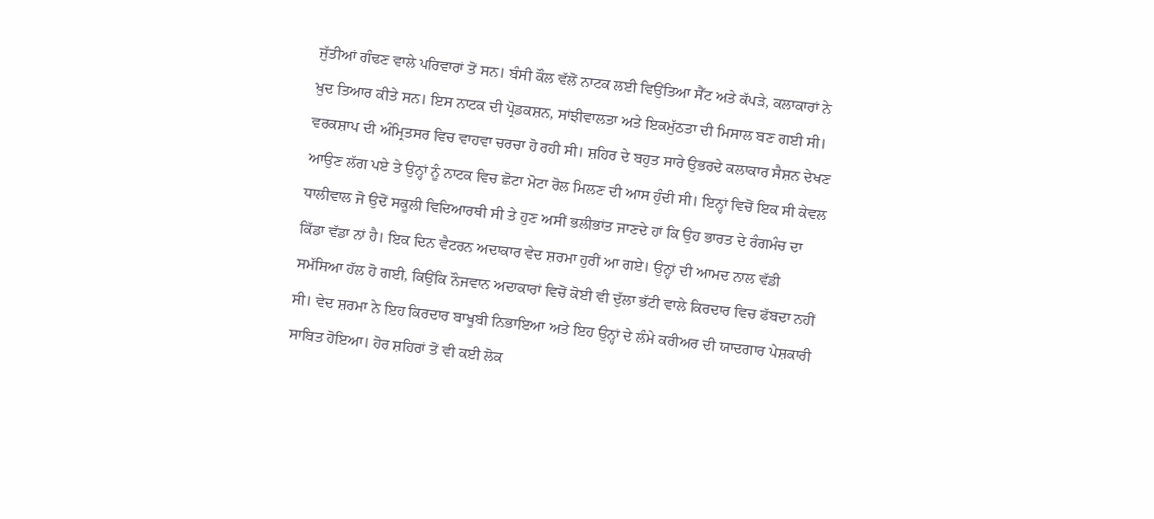ਜੁੱਤੀਆਂ ਗੰਢਣ ਵਾਲੇ ਪਰਿਵਾਰਾਂ ਤੋਂ ਸਨ। ਬੰਸੀ ਕੌਲ ਵੱਲੋਂ ਨਾਟਕ ਲਈ ਵਿਉਂਤਿਆ ਸੈੱਟ ਅਤੇ ਕੱਪੜੇ, ਕਲਾਕਾਰਾਂ ਨੇ ਖ਼ੁਦ ਤਿਆਰ ਕੀਤੇ ਸਨ। ਇਸ ਨਾਟਕ ਦੀ ਪ੍ਰੋਡਕਸ਼ਨ, ਸਾਂਝੀਵਾਲਤਾ ਅਤੇ ਇਕਮੁੱਠਤਾ ਦੀ ਮਿਸਾਲ ਬਣ ਗਈ ਸੀ।
ਵਰਕਸ਼ਾਪ ਦੀ ਅੰਮ੍ਰਿਤਸਰ ਵਿਚ ਵਾਹਵਾ ਚਰਚਾ ਹੋ ਰਹੀ ਸੀ। ਸ਼ਹਿਰ ਦੇ ਬਹੁਤ ਸਾਰੇ ਉਭਰਦੇ ਕਲਾਕਾਰ ਸੈਸ਼ਨ ਦੇਖਣ ਆਉਣ ਲੱਗ ਪਏ ਤੇ ਉਨ੍ਹਾਂ ਨੂੰ ਨਾਟਕ ਵਿਚ ਛੋਟਾ ਮੋਟਾ ਰੋਲ ਮਿਲਣ ਦੀ ਆਸ ਹੁੰਦੀ ਸੀ। ਇਨ੍ਹਾਂ ਵਿਚੋਂ ਇਕ ਸੀ ਕੇਵਲ ਧਾਲੀਵਾਲ ਜੋ ਉਦੋਂ ਸਕੂਲੀ ਵਿਦਿਆਰਥੀ ਸੀ ਤੇ ਹੁਣ ਅਸੀਂ ਭਲੀਭਾਂਤ ਜਾਣਦੇ ਹਾਂ ਕਿ ਉਹ ਭਾਰਤ ਦੇ ਰੰਗਮੰਚ ਦਾ ਕਿੱਡਾ ਵੱਡਾ ਨਾਂ ਹੈ। ਇਕ ਦਿਨ ਵੈਟਰਨ ਅਦਾਕਾਰ ਵੇਦ ਸ਼ਰਮਾ ਹੁਰੀਂ ਆ ਗਏ। ਉਨ੍ਹਾਂ ਦੀ ਆਮਦ ਨਾਲ ਵੱਡੀ ਸਮੱਸਿਆ ਹੱਲ ਹੋ ਗਈ, ਕਿਉਂਕਿ ਨੌਜਵਾਨ ਅਦਾਕਾਰਾਂ ਵਿਚੋਂ ਕੋਈ ਵੀ ਦੁੱਲਾ ਭੱਟੀ ਵਾਲੇ ਕਿਰਦਾਰ ਵਿਚ ਫੱਬਦਾ ਨਹੀਂ ਸੀ। ਵੇਦ ਸ਼ਰਮਾ ਨੇ ਇਹ ਕਿਰਦਾਰ ਬਾਖੂਬੀ ਨਿਭਾਇਆ ਅਤੇ ਇਹ ਉਨ੍ਹਾਂ ਦੇ ਲੰਮੇ ਕਰੀਅਰ ਦੀ ਯਾਦਗਾਰ ਪੇਸ਼ਕਾਰੀ ਸਾਬਿਤ ਹੋਇਆ। ਹੋਰ ਸ਼ਹਿਰਾਂ ਤੋਂ ਵੀ ਕਈ ਲੋਕ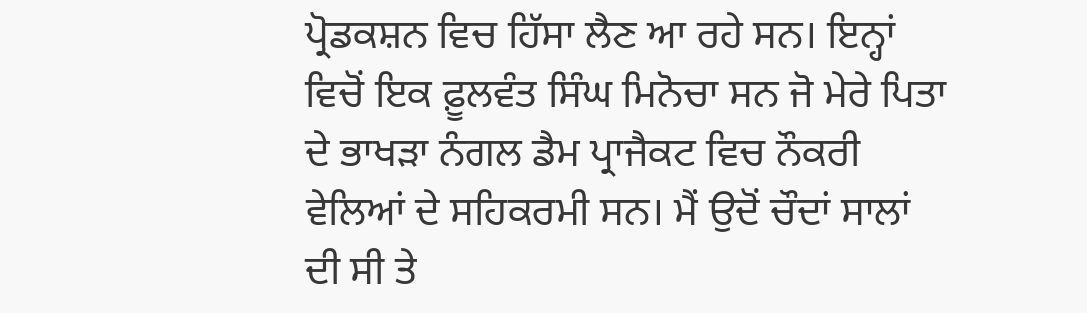ਪ੍ਰੋਡਕਸ਼ਨ ਵਿਚ ਹਿੱਸਾ ਲੈਣ ਆ ਰਹੇ ਸਨ। ਇਨ੍ਹਾਂ ਵਿਚੋਂ ਇਕ ਫ਼ੂਲਵੰਤ ਸਿੰਘ ਮਿਨੋਚਾ ਸਨ ਜੋ ਮੇਰੇ ਪਿਤਾ ਦੇ ਭਾਖੜਾ ਨੰਗਲ ਡੈਮ ਪ੍ਰਾਜੈਕਟ ਵਿਚ ਨੌਕਰੀ ਵੇਲਿਆਂ ਦੇ ਸਹਿਕਰਮੀ ਸਨ। ਮੈਂ ਉਦੋਂ ਚੌਦਾਂ ਸਾਲਾਂ ਦੀ ਸੀ ਤੇ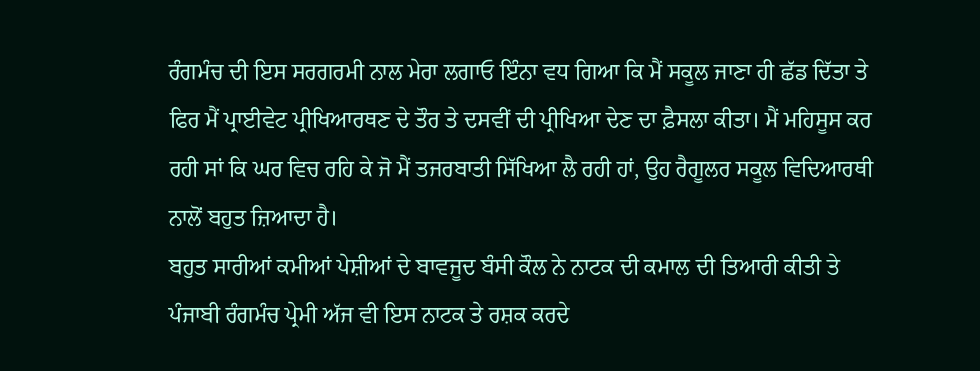ਰੰਗਮੰਚ ਦੀ ਇਸ ਸਰਗਰਮੀ ਨਾਲ ਮੇਰਾ ਲਗਾਓ ਇੰਨਾ ਵਧ ਗਿਆ ਕਿ ਮੈਂ ਸਕੂਲ ਜਾਣਾ ਹੀ ਛੱਡ ਦਿੱਤਾ ਤੇ ਫਿਰ ਮੈਂ ਪ੍ਰਾਈਵੇਟ ਪ੍ਰੀਖਿਆਰਥਣ ਦੇ ਤੌਰ ਤੇ ਦਸਵੀਂ ਦੀ ਪ੍ਰੀਖਿਆ ਦੇਣ ਦਾ ਫ਼ੈਸਲਾ ਕੀਤਾ। ਮੈਂ ਮਹਿਸੂਸ ਕਰ ਰਹੀ ਸਾਂ ਕਿ ਘਰ ਵਿਚ ਰਹਿ ਕੇ ਜੋ ਮੈਂ ਤਜਰਬਾਤੀ ਸਿੱਖਿਆ ਲੈ ਰਹੀ ਹਾਂ, ਉਹ ਰੈਗੂਲਰ ਸਕੂਲ ਵਿਦਿਆਰਥੀ ਨਾਲੋਂ ਬਹੁਤ ਜ਼ਿਆਦਾ ਹੈ।
ਬਹੁਤ ਸਾਰੀਆਂ ਕਮੀਆਂ ਪੇਸ਼ੀਆਂ ਦੇ ਬਾਵਜੂਦ ਬੰਸੀ ਕੌਲ ਨੇ ਨਾਟਕ ਦੀ ਕਮਾਲ ਦੀ ਤਿਆਰੀ ਕੀਤੀ ਤੇ ਪੰਜਾਬੀ ਰੰਗਮੰਚ ਪ੍ਰੇਮੀ ਅੱਜ ਵੀ ਇਸ ਨਾਟਕ ਤੇ ਰਸ਼ਕ ਕਰਦੇ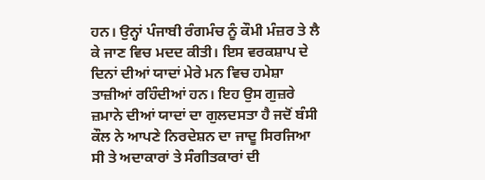ਹਨ। ਉਨ੍ਹਾਂ ਪੰਜਾਬੀ ਰੰਗਮੰਚ ਨੂੰ ਕੌਮੀ ਮੰਜ਼ਰ ਤੇ ਲੈ ਕੇ ਜਾਣ ਵਿਚ ਮਦਦ ਕੀਤੀ। ਇਸ ਵਰਕਸ਼ਾਪ ਦੇ ਦਿਨਾਂ ਦੀਆਂ ਯਾਦਾਂ ਮੇਰੇ ਮਨ ਵਿਚ ਹਮੇਸ਼ਾ ਤਾਜ਼ੀਆਂ ਰਹਿੰਦੀਆਂ ਹਨ। ਇਹ ਉਸ ਗੁਜ਼ਰੇ ਜ਼ਮਾਨੇ ਦੀਆਂ ਯਾਦਾਂ ਦਾ ਗੁਲਦਸਤਾ ਹੈ ਜਦੋਂ ਬੰਸੀ ਕੌਲ ਨੇ ਆਪਣੇ ਨਿਰਦੇਸ਼ਨ ਦਾ ਜਾਦੂ ਸਿਰਜਿਆ ਸੀ ਤੇ ਅਦਾਕਾਰਾਂ ਤੇ ਸੰਗੀਤਕਾਰਾਂ ਦੀ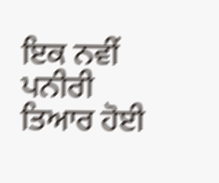ਇਕ ਨਵੀਂ ਪਨੀਰੀ ਤਿਆਰ ਹੋਈ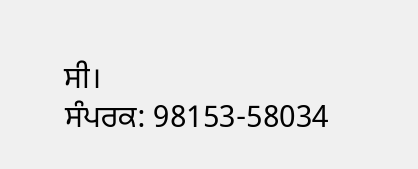ਸੀ।
ਸੰਪਰਕ: 98153-58034